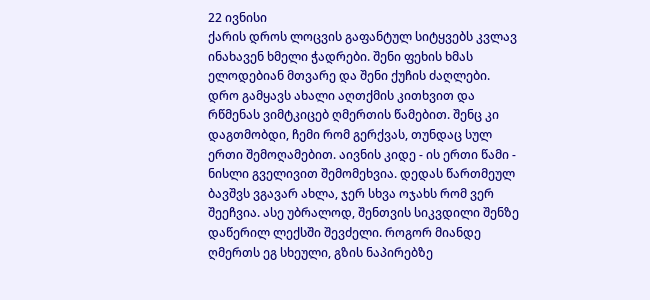22 ივნისი
ქარის დროს ლოცვის გაფანტულ სიტყვებს კვლავ ინახავენ ხმელი ჭადრები. შენი ფეხის ხმას ელოდებიან მთვარე და შენი ქუჩის ძაღლები. დრო გამყავს ახალი აღთქმის კითხვით და რწმენას ვიმტკიცებ ღმერთის წამებით. შენც კი დაგთმობდი, ჩემი რომ გერქვას, თუნდაც სულ ერთი შემოღამებით. აივნის კიდე - ის ერთი წამი - ნისლი გველივით შემომეხვია. დედას წართმეულ ბავშვს ვგავარ ახლა, ჯერ სხვა ოჯახს რომ ვერ შეეჩვია. ასე უბრალოდ, შენთვის სიკვდილი შენზე დაწერილ ლექსში შევძელი. როგორ მიანდე ღმერთს ეგ სხეული, გზის ნაპირებზე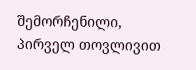შემორჩენილი, პირველ თოვლივით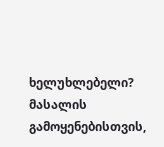ხელუხლებელი?
მასალის გამოყენებისთვის,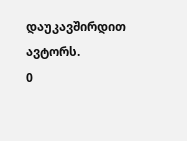დაუკავშირდით ავტორს.
0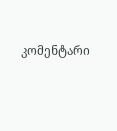კომენტარი